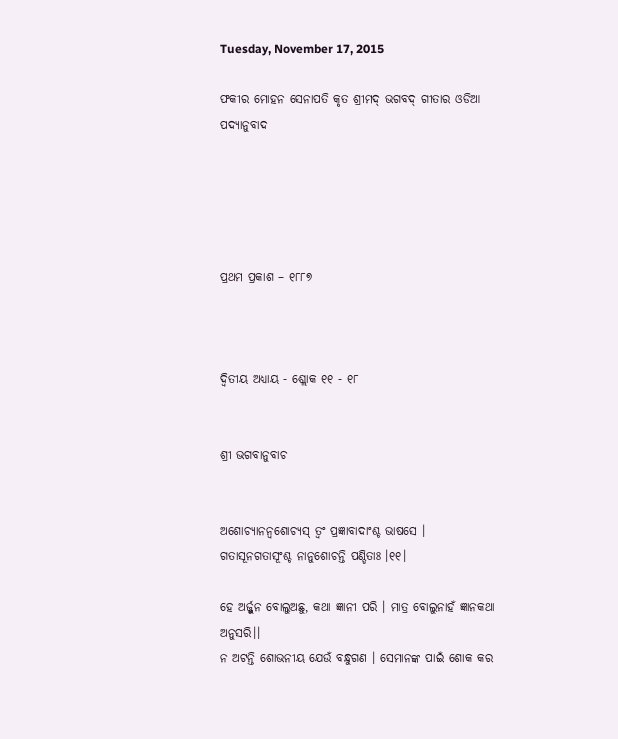Tuesday, November 17, 2015

ଫକୀର ମୋହନ ସେନାପତି କୃତ ଶ୍ରୀମଦ୍ ଭଗବଦ୍ ଗୀତାର ଓଡିଆ ପଦ୍ୟାନୁବାଦ





ପ୍ରଥମ ପ୍ରକାଶ – ୧୮୮୭



ଦ୍ୱିତୀୟ ଅଧ୍ୟାୟ - ଶ୍ଲୋକ ୧୧ - ୧୮


ଶ୍ରୀ ଭଗବାନୁବାଚ


ଅଶୋଚ୍ୟାନନ୍ୱଶୋଚ୍ୟସ୍ ତ୍ୱଂ ପ୍ରଜ୍ଞାବାଦାଂଶ୍ଚ ଭାଷସେ ।
ଗତାସୂନଗତାସୂଂଶ୍ଚ ନାନୁଶୋଚନ୍ତି ପଣ୍ଡିତାଃ ।୧୧।

ହେ ଅର୍ଜ୍ଜୁନ ବୋଲୁଅଛୁ, କଥା ଜ୍ଞାନୀ ପରି । ମାତ୍ର ବୋଲୁନାହଁ ଜ୍ଞାନକଥା ଅନୁସରି।।
ନ ଅଟନ୍ତି ଶୋଭନୀୟ ଯେଉଁ ବନ୍ଧୁଗଣ । ସେମାନଙ୍କ ପାଇଁ ଶୋକ କର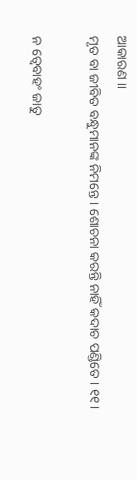ଆକାରଣ ।।
ମୃତ ବା ଜୀବିତ ବନ୍ଧୁମାନଙ୍କ ନିମନ୍ତେ । ଶୋଚନା କରନ୍ତି ନାହିଁ କଦାଚ ପଣ୍ଡିତେ । ୧୧।

ନ ତ୍ୱେବାହଂ ଜାତୁ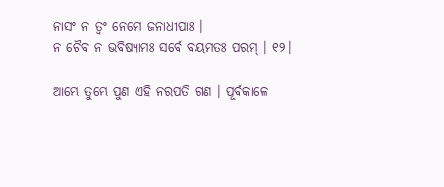ନାସଂ ନ ତ୍ୱଂ ନେମେ ଜନାଧୀପାଃ ।
ନ ଚୈବ ନ ଭବିଷ୍ୟାମଃ ସର୍ବେ ବୟମତଃ ପରମ୍ । ୧୨।

ଆମ୍ଭେ ତୁମ୍ଭେ ପୁଣ ଏହି ନରପତି ଗଣ । ପୂର୍ବକାଳେ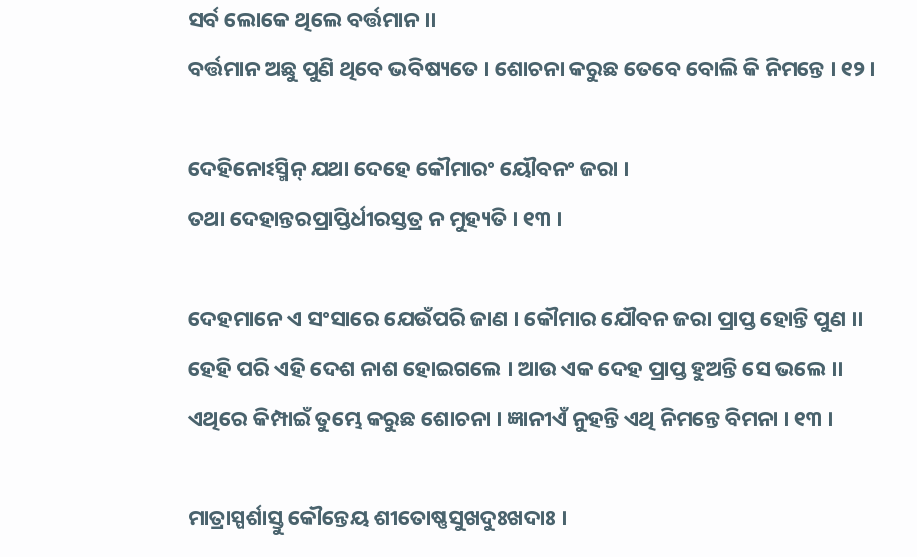ସର୍ବ ଲୋକେ ଥିଲେ ବର୍ତ୍ତମାନ ।।
ବର୍ତ୍ତମାନ ଅଛୁ ପୁଣି ଥିବେ ଭବିଷ୍ୟତେ । ଶୋଚନା କରୁଛ ତେବେ ବୋଲି କି ନିମନ୍ତେ । ୧୨।

ଦେହିନୋଽସ୍ମିନ୍ ଯଥା ଦେହେ କୌମାରଂ ୟୌବନଂ ଜରା ।
ତଥା ଦେହାନ୍ତରପ୍ରାପ୍ତିର୍ଧୀରସ୍ତତ୍ର ନ ମୁହ୍ୟତି । ୧୩ ।

ଦେହମାନେ ଏ ସଂସାରେ ଯେଉଁପରି ଜାଣ । କୌମାର ଯୌବନ ଜରା ପ୍ରାପ୍ତ ହୋନ୍ତି ପୁଣ ।।
ହେହି ପରି ଏହି ଦେଶ ନାଶ ହୋଇଗଲେ । ଆଉ ଏକ ଦେହ ପ୍ରାପ୍ତ ହୁଅନ୍ତି ସେ ଭଲେ ।।
ଏଥିରେ କିମ୍ପାଇଁ ତୁମ୍ଭେ କରୁଛ ଶୋଚନା । ଜ୍ଞାନୀଏଁ ନୁହନ୍ତି ଏଥି ନିମନ୍ତେ ବିମନା । ୧୩ ।

ମାତ୍ରାସ୍ପର୍ଶାସ୍ତୁ କୌନ୍ତେୟ ଶୀତୋଷ୍ଣସୁଖଦୁଃଖଦାଃ ।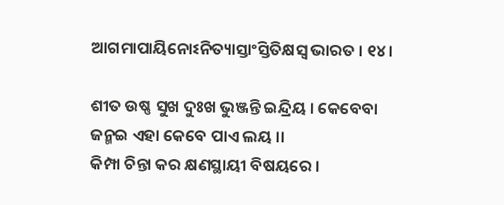ଆଗମାପାୟିନୋଽନିତ୍ୟାସ୍ତାଂସ୍ତିତିକ୍ଷସ୍ୱ ଭାରତ । ୧୪।

ଶୀତ ଉଷ୍ଣ ସୁଖ ଦୁଃଖ ଭୁଞ୍ଜନ୍ତି ଇନ୍ଦ୍ରିୟ । କେବେବା ଜନ୍ମଇ ଏହା କେବେ ପାଏ ଲୟ ।।
କିମ୍ପା ଚିନ୍ତା କର କ୍ଷଣସ୍ଥାୟୀ ବିଷୟରେ ।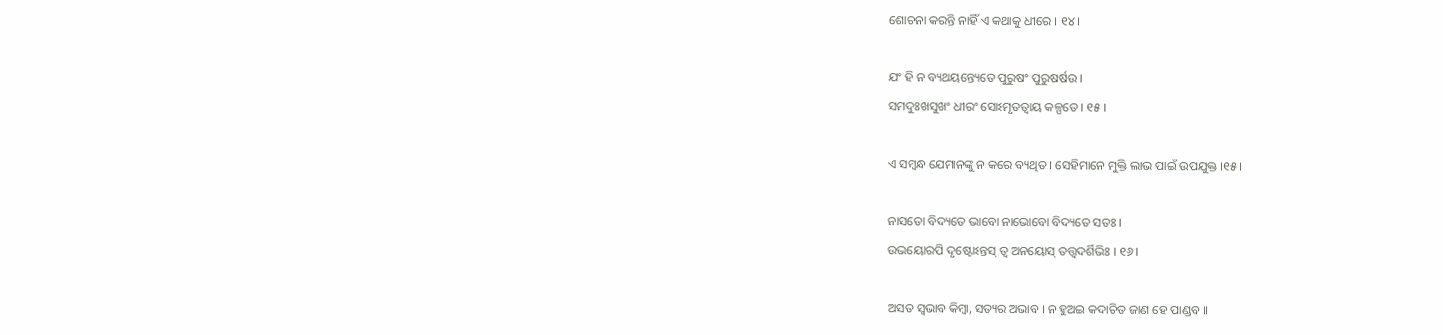ଶୋଚନା କରନ୍ତି ନାହିଁ ଏ କଥାକୁ ଧୀରେ । ୧୪।

ଯଂ ହି ନ ବ୍ୟଥୟନ୍ତ୍ୟେତେ ପୁରୁଷଂ ପୁରୁଷର୍ଷଉ ।
ସମଦୁଃଖସୁଖଂ ଧୀରଂ ସୋଽମୃତତ୍ୱାୟ କଳ୍ପତେ । ୧୫ ।

ଏ ସମ୍ବନ୍ଧ ଯେମାନଙ୍କୁ ନ କରେ ବ୍ୟଥିତ । ସେହିମାନେ ମୁକ୍ତି ଲାଭ ପାଇଁ ଉପଯୁକ୍ତ ।୧୫।

ନାସତୋ ବିଦ୍ୟତେ ଭାବୋ ନାଭୋବୋ ବିଦ୍ୟତେ ସତଃ ।
ଉଭୟୋରପି ଦୃଷ୍ଟୋଽନ୍ତସ୍ ତ୍ୱ ଅନୟୋସ୍ ତତ୍ତ୍ୱଦର୍ଶିଭିଃ । ୧୬ ।

ଅସତ ସ୍ୱଭାବ କିମ୍ବା, ସତ୍ୟର ଅଭାବ । ନ ହୁଅଇ କଦାଚିତ ଜାଣ ହେ ପାଣ୍ଡବ ।।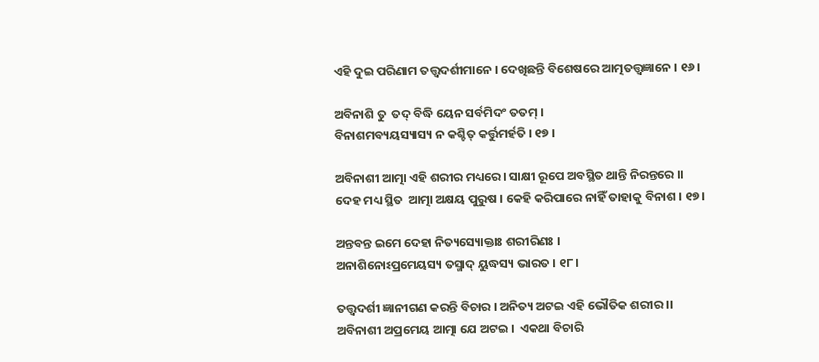ଏହି ଦୁଇ ପରିଣାମ ତତ୍ତ୍ୱଦର୍ଶୀମାନେ । ଦେଖିଛନ୍ତି ବିଶେଷରେ ଆତ୍ମତତ୍ତ୍ୱଜ୍ଞାନେ । ୧୬ ।

ଅବିନାଶି ତୁ  ତଦ୍ ବିଦ୍ଧି ୟେନ ସର୍ବମିଦଂ ତତମ୍ ।
ବିନାଶମବ୍ୟୟସ୍ୟାସ୍ୟ ନ କଶ୍ଚିତ୍ କର୍ତ୍ତୁମର୍ହତି । ୧୭ ।

ଅବିନାଶୀ ଆତ୍ମା ଏହି ଶରୀର ମଧ୍ୟରେ । ସାକ୍ଷୀ ରୂପେ ଅବସ୍ଥିତ ଥାନ୍ତି ନିରନ୍ତରେ ।।
ଦେହ ମଧ୍ୟ ସ୍ଥିତ  ଆତ୍ମା ଅକ୍ଷୟ ପୁରୁଷ । କେହି କରିପାରେ ନାହିଁ ତାହାକୁ ବିନାଶ । ୧୭।

ଅନ୍ତବନ୍ତ ଇମେ ଦେହା ନିତ୍ୟସ୍ୟୋକ୍ତାଃ ଶରୀରିଣଃ ।
ଅନାଶିନୋଽପ୍ରମେୟସ୍ୟ ତସ୍ମାଦ୍ ୟୁଦ୍ଧସ୍ୟ ଭାରତ । ୧୮।

ତତ୍ତ୍ୱଦର୍ଶୀ ଜ୍ଞାନୀଗଣ କରନ୍ତି ବିଚାର । ଅନିତ୍ୟ ଅଟଇ ଏହି ଭୌତିକ ଶରୀର ।।
ଅବିନାଶୀ ଅପ୍ରମେୟ ଆତ୍ମା ଯେ ଅଟଇ ।  ଏକଥା ବିଚାରି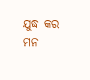ଯୁଦ୍ଧ କର ମନ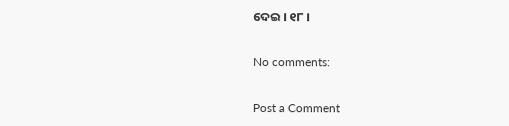ଦେଇ । ୧୮ ।

No comments:

Post a Comment